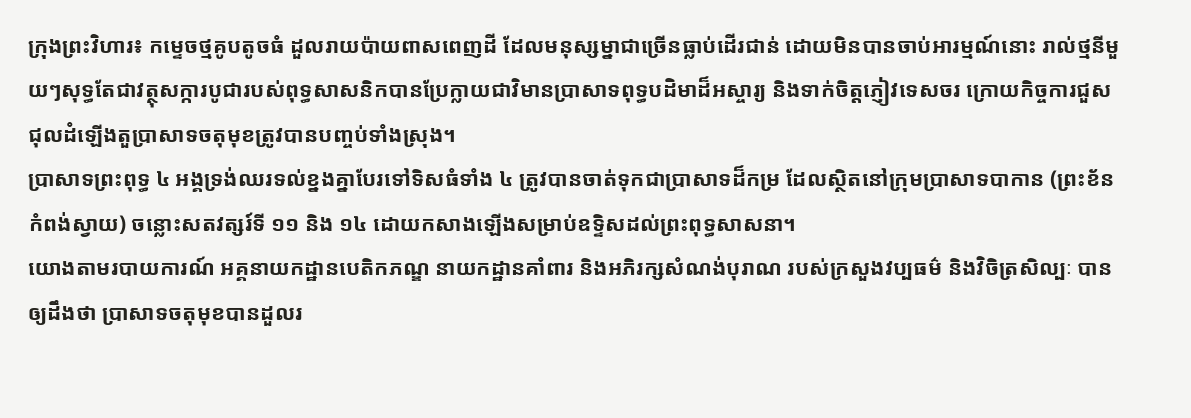ក្រុងព្រះវិហារ៖ កម្ទេចថ្មគូបតូចធំ ដួលរាយប៉ាយពាសពេញដី ដែលមនុស្សម្នាជាច្រើនធ្លាប់ដើរជាន់ ដោយមិនបានចាប់អារម្មណ៍នោះ រាល់ថ្មនីមួយៗសុទ្ធតែជាវត្ថុសក្ការបូជារបស់ពុទ្ធសាសនិកបានប្រែក្លាយជាវិមានប្រាសាទពុទ្ធបដិមាដ៏អស្ចារ្យ និងទាក់ចិត្ដភ្ញៀវទេសចរ ក្រោយកិច្ចការជួសជុលដំឡើងតួប្រាសាទចតុមុខត្រូវបានបញ្ចប់ទាំងស្រុង។
ប្រាសាទព្រះពុទ្ធ ៤ អង្គទ្រង់ឈរទល់ខ្នងគ្នាបែរទៅទិសធំទាំង ៤ ត្រូវបានចាត់ទុកជាប្រាសាទដ៏កម្រ ដែលស្ថិតនៅក្រុមប្រាសាទបាកាន (ព្រះខ័នកំពង់ស្វាយ) ចន្លោះសតវត្សរ៍ទី ១១ និង ១៤ ដោយកសាងឡើងសម្រាប់ឧទ្ទិសដល់ព្រះពុទ្ធសាសនា។
យោងតាមរបាយការណ៍ អគ្គនាយកដ្ឋានបេតិកភណ្ឌ នាយកដ្ឋានគាំពារ និងអភិរក្សសំណង់បុរាណ របស់ក្រសួងវប្បធម៌ និងវិចិត្រសិល្បៈ បានឲ្យដឹងថា ប្រាសាទចតុមុខបានដួលរ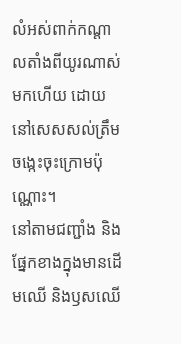លំអស់ពាក់កណ្ដាលតាំងពីយូរណាស់មកហើយ ដោយនៅសេសសល់ត្រឹមចង្កេះចុះក្រោមប៉ុណ្ណោះ។
នៅតាមជញ្ជាំង និងផ្នែកខាងក្នុងមានដើមឈើ និងឫសឈើ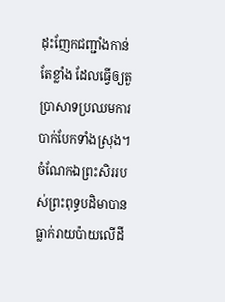ដុះញែកជញ្ជាំងកាន់តែខ្លាំង ដែលធ្វើឲ្យតួប្រាសាទប្រឈមការបាក់បែកទាំងស្រុង។ ចំណែកឯព្រះសិររបស់ព្រះពុទ្ធបដិមាបានធ្លាក់រាយប៉ាយលើដី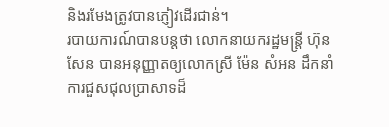និងរមែងត្រូវបានភ្ញៀវដើរជាន់។
របាយការណ៍បានបន្ដថា លោកនាយករដ្ឋមន្ដ្រី ហ៊ុន សែន បានអនុញ្ញាតឲ្យលោកស្រី ម៉ែន សំអន ដឹកនាំការជួសជុលប្រាសាទដ៏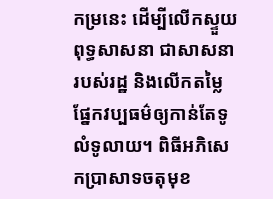កម្រនេះ ដើម្បីលើកស្ទួយពុទ្ធសាសនា ជាសាសនារបស់រដ្ឋ និងលើកតម្លៃផ្នែកវប្បធម៌ឲ្យកាន់តែទូលំទូលាយ។ ពិធីអភិសេកប្រាសាទចតុមុខ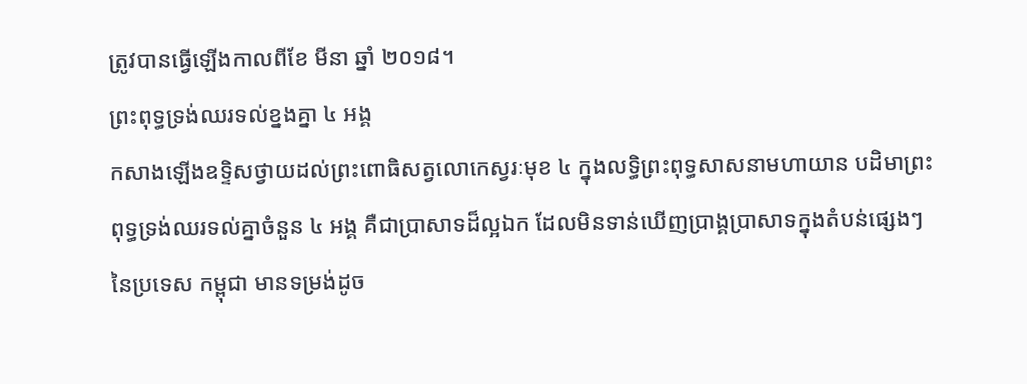ត្រូវបានធ្វើឡើងកាលពីខែ មីនា ឆ្នាំ ២០១៨។
ព្រះពុទ្ធទ្រង់ឈរទល់ខ្នងគ្នា ៤ អង្គ
កសាងឡើងឧទ្ទិសថ្វាយដល់ព្រះពោធិសត្វលោកេស្វរៈមុខ ៤ ក្នុងលទ្ធិព្រះពុទ្ធសាសនាមហាយាន បដិមាព្រះពុទ្ធទ្រង់ឈរទល់គ្នាចំនួន ៤ អង្គ គឺជាប្រាសាទដ៏ល្អឯក ដែលមិនទាន់ឃើញប្រាង្គប្រាសាទក្នុងតំបន់ផ្សេងៗនៃប្រទេស កម្ពុជា មានទម្រង់ដូច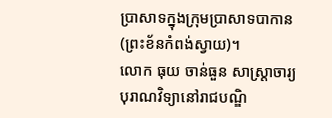ប្រាសាទក្នុងក្រុមប្រាសាទបាកាន (ព្រះខ័នកំពង់ស្វាយ)។
លោក ធុយ ចាន់ធួន សាស្ដ្រាចារ្យបុរាណវិទ្យានៅរាជបណ្ឌិ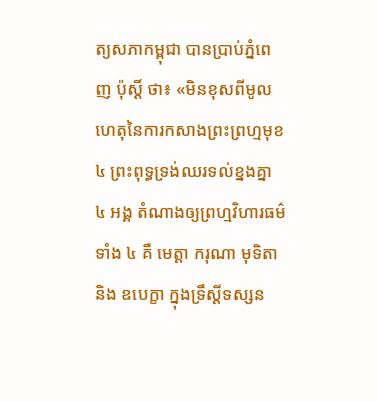ត្យសភាកម្ពុជា បានប្រាប់ភ្នំពេញ ប៉ុស្ដិ៍ ថា៖ «មិនខុសពីមូលហេតុនៃការកសាងព្រះព្រហ្មមុខ ៤ ព្រះពុទ្ធទ្រង់ឈរទល់ខ្នងគ្នា ៤ អង្គ តំណាងឲ្យព្រហ្មវិហារធម៌ទាំង ៤ គឺ មេត្ដា ករុណា មុទិតា និង ឧបេក្ខា ក្នុងទ្រឹស្ដីទស្សន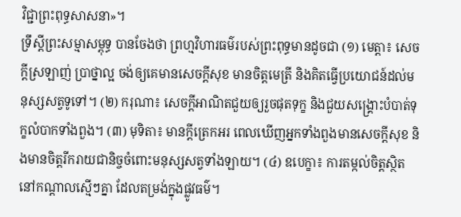វិជ្ជាព្រះពុទ្ធសាសនា»។
ទ្រឹស្ដីព្រះសម្មាសម្ពុទ្ធ បានចែងថា ព្រហ្មវិហារធម៌របស់ព្រះពុទ្ធមានដូចជា (១) មេត្ដា៖ សេចក្ដីស្រឡាញ់ ប្រាថ្នាល្អ ចង់ឲ្យគេមានសេចក្ដីសុខ មានចិត្ដមេត្រី និងគិតធ្វើប្រយោជន៍ដល់មនុស្សសត្វទូទៅ។ (២) ករុណា៖ សេចក្ដីអាណិតជួយឲ្យរួចផុតទុក្ខ និងជួយសង្គ្រោះបំបាត់ទុក្ខលំបាកទាំងពួង។ (៣) មុទិតា៖ មានក្ដីត្រេកអរ ពេលឃើញអ្នកទាំងពួងមានសេចក្ដីសុខ និងមានចិត្ដរីករាយជានិច្ចចំពោះមនុស្សសត្វទាំងឡាយ។ (៤) ឧបេក្ខា៖ ការតម្កល់ចិត្ដស្ថិតនៅកណ្ដាលស្មើៗគ្នា ដែលតម្រង់ក្នុងផ្លូវធម៌។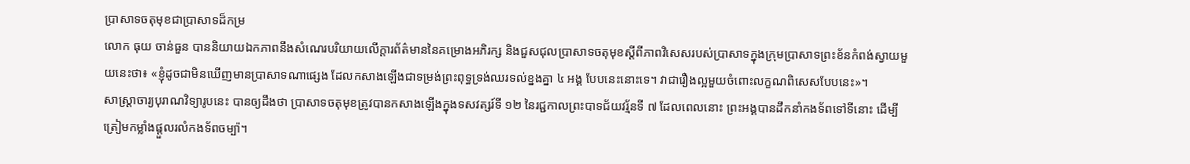ប្រាសាទចតុមុខជាប្រាសាទដ៏កម្រ
លោក ធុយ ចាន់ធួន បាននិយាយឯកភាពនឹងសំណេរបរិយាយលើក្ដារព័ត៌មាននៃគម្រោងអភិរក្ស និងជួសជុលប្រាសាទចតុមុខស្ដីពីភាពវិសេសរបស់ប្រាសាទក្នុងក្រុមប្រាសាទព្រះខ័នកំពង់ស្វាយមួយនេះថា៖ «ខ្ញុំដូចជាមិនឃើញមានប្រាសាទណាផ្សេង ដែលកសាងឡើងជាទម្រង់ព្រះពុទ្ធទ្រង់ឈរទល់ខ្នងគ្នា ៤ អង្គ បែបនេះនោះទេ។ វាជារឿងល្អមួយចំពោះលក្ខណពិសេសបែបនេះ»។
សាស្ដ្រាចារ្យបុរាណវិទ្យារូបនេះ បានឲ្យដឹងថា ប្រាសាទចតុមុខត្រូវបានកសាងឡើងក្នុងទសវត្សរ៍ទី ១២ នៃរជ្ជកាលព្រះបាទជ័យវរ្ម័នទី ៧ ដែលពេលនោះ ព្រះអង្គបានដឹកនាំកងទ័ពទៅទីនោះ ដើម្បីត្រៀមកម្លាំងផ្ដួលរលំកងទ័ពចម្ប៉ា។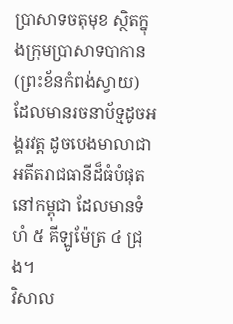ប្រាសាទចតុមុខ ស្ថិតក្នុងក្រុមប្រាសាទបាកាន (ព្រះខ័នកំពង់ស្វាយ) ដែលមានរចនាប័ទ្មដូចអង្គរវត្ដ ដូចបេងមាលាជាអតីតរាជធានីដ៏ធំបំផុតនៅកម្ពុជា ដែលមានទំហំ ៥ គីឡូម៉ែត្រ ៤ ជ្រុង។
វិសាល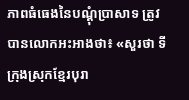ភាពធំធេងនៃបណ្ដុំប្រាសាទ ត្រូវបានលោកអះអាងថា៖ «សួរថា ទីក្រុងស្រុកខ្មែរបុរា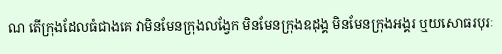ណ តើក្រុងដែលធំជាងគេ វាមិនមែនក្រុងលង្វែក មិនមែនក្រុងឧដុង្គ មិនមែនក្រុងអង្គរ ឬយសោធរបុរៈ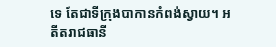ទេ តែជាទីក្រុងបាកានកំពង់ស្វាយ។ អតីតរាជធានី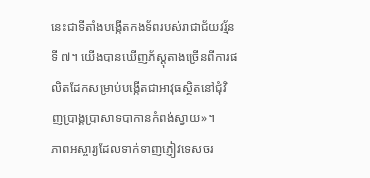នេះជាទីតាំងបង្កើតកងទ័ពរបស់រាជាជ័យវរ្ម័នទី ៧។ យើងបានឃើញភ័ស្ដុតាងច្រើនពីការផលិតដែកសម្រាប់បង្កើតជាអាវុធស្ថិតនៅជុំវិញប្រាង្គប្រាសាទបាកានកំពង់ស្វាយ»។
ភាពអស្ចារ្យដែលទាក់ទាញភ្ញៀវទេសចរ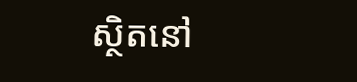ស្ថិតនៅ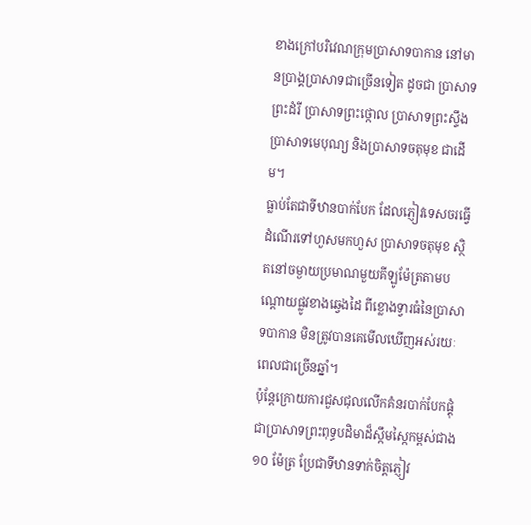ខាងក្រៅបរិវេណក្រុមប្រាសាទបាកាន នៅមានប្រាង្គប្រាសាទជាច្រើនទៀត ដូចជា ប្រាសាទព្រះដំរី ប្រាសាទព្រះថ្កោល ប្រាសាទព្រះស្ទឹង ប្រាសាទមេបុណ្យ និងប្រាសាទចតុមុខ ជាដើម។
ធ្លាប់តែជាទីឋានបាក់បែក ដែលភ្ញៀវទេសចរធ្វើដំណើរទៅហួសមកហួស ប្រាសាទចតុមុខ ស្ថិតនៅចម្ងាយប្រមាណមួយគីឡូម៉ែត្រតាមបណ្ដោយផ្លូវខាងឆ្វេងដៃ ពីខ្លោងទ្វារធំនៃប្រាសាទបាកាន មិនត្រូវបានគេមើលឃើញអស់រយៈពេលជាច្រើនឆ្នាំ។
ប៉ុន្ដែក្រោយការជួសជុលលើកគំនរបាក់បែកផ្គុំជាប្រាសាទព្រះពុទ្ធបដិមាដ៏ស្កឹមស្កៃកម្ពស់ជាង ១០ ម៉ែត្រ ប្រែជាទីឋានទាក់ចិត្ដភ្ញៀវ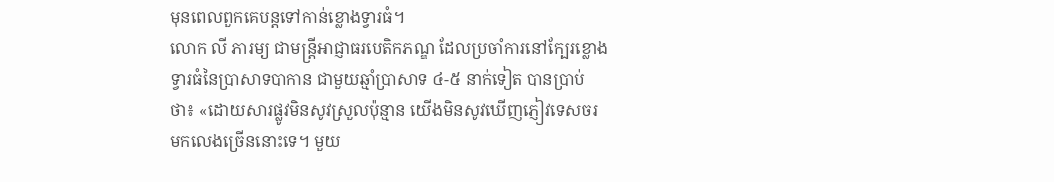មុនពេលពួកគេបន្ដទៅកាន់ខ្លោងទ្វារធំ។
លោក លី ភារម្យ ជាមន្ដ្រីអាជ្ញាធរបេតិកភណ្ឌ ដែលប្រចាំការនៅក្បែរខ្លោងទ្វារធំនៃប្រាសាទបាកាន ជាមួយឆ្មាំប្រាសាទ ៤-៥ នាក់ទៀត បានប្រាប់ថា៖ «ដោយសារផ្លូវមិនសូវស្រួលប៉ុន្មាន យើងមិនសូវឃើញភ្ញៀវទេសចរមកលេងច្រើននោះទេ។ មួយ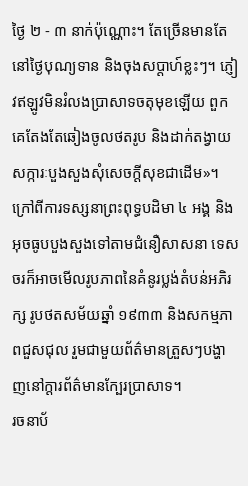ថ្ងៃ ២ - ៣ នាក់ប៉ុណ្ណោះ។ តែច្រើនមានតែនៅថ្ងៃបុណ្យទាន និងចុងសប្ដាហ៍ខ្លះៗ។ ភ្ញៀវឥឡូវមិនរំលងប្រាសាទចតុមុខឡើយ ពួកគេតែងតែឆៀងចូលថតរូប និងដាក់តង្វាយសក្ការៈបួងសួងសុំសេចក្ដីសុខជាដើម»។
ក្រៅពីការទស្សនាព្រះពុទ្ធបដិមា ៤ អង្គ និងអុចធូបបួងសួងទៅតាមជំនឿសាសនា ទេសចរក៏អាចមើលរូបភាពនៃគំនូរប្លង់តំបន់អភិរក្ស រូបថតសម័យឆ្នាំ ១៩៣៣ និងសកម្មភាពជួសជុល រួមជាមួយព័ត៌មានត្រួសៗបង្ហាញនៅក្ដារព័ត៌មានក្បែរប្រាសាទ។
រចនាប័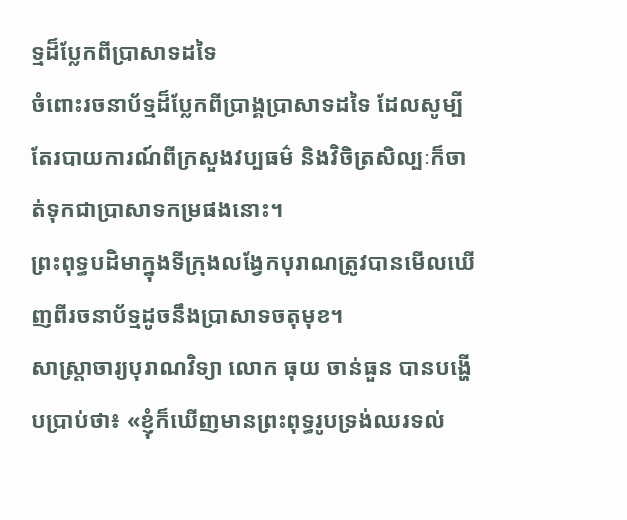ទ្មដ៏ប្លែកពីប្រាសាទដទៃ
ចំពោះរចនាប័ទ្មដ៏ប្លែកពីប្រាង្គប្រាសាទដទៃ ដែលសូម្បីតែរបាយការណ៍ពីក្រសួងវប្បធម៌ និងវិចិត្រសិល្បៈក៏ចាត់ទុកជាប្រាសាទកម្រផងនោះ។
ព្រះពុទ្ធបដិមាក្នុងទីក្រុងលង្វែកបុរាណត្រូវបានមើលឃើញពីរចនាប័ទ្មដូចនឹងប្រាសាទចតុមុខ។
សាស្ដ្រាចារ្យបុរាណវិទ្យា លោក ធុយ ចាន់ធួន បានបង្ហើបប្រាប់ថា៖ «ខ្ញុំក៏ឃើញមានព្រះពុទ្ធរូបទ្រង់ឈរទល់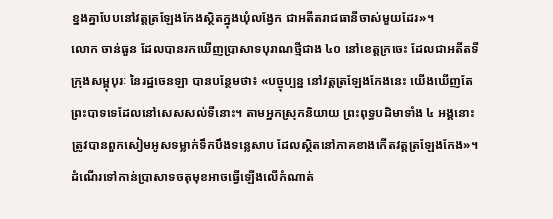ខ្នងគ្នាបែបនៅវត្ដត្រឡែងកែងស្ថិតក្នុងឃុំលង្វែក ជាអតីតរាជធានីចាស់មួយដែរ»។
លោក ចាន់ធួន ដែលបានរកឃើញប្រាសាទបុរាណថ្មីជាង ៤០ នៅខេត្តក្រចេះ ដែលជាអតីតទីក្រុងសម្ពុបុរៈ នៃរដ្ឋចេនឡា បានបន្ថែមថា៖ «បច្ចុប្បន្ន នៅវត្ដត្រឡែងកែងនេះ យើងឃើញតែព្រះបាទទេដែលនៅសេសសល់ទីនោះ។ តាមអ្នកស្រុកនិយាយ ព្រះពុទ្ធបដិមាទាំង ៤ អង្គនោះ ត្រូវបានពួកសៀមអូសទម្លាក់ទឹកបឹងទន្លេសាប ដែលស្ថិតនៅភាគខាងកើតវត្ដត្រឡែងកែង»។
ដំណើរទៅកាន់ប្រាសាទចតុមុខអាចធ្វើឡើងលើកំណាត់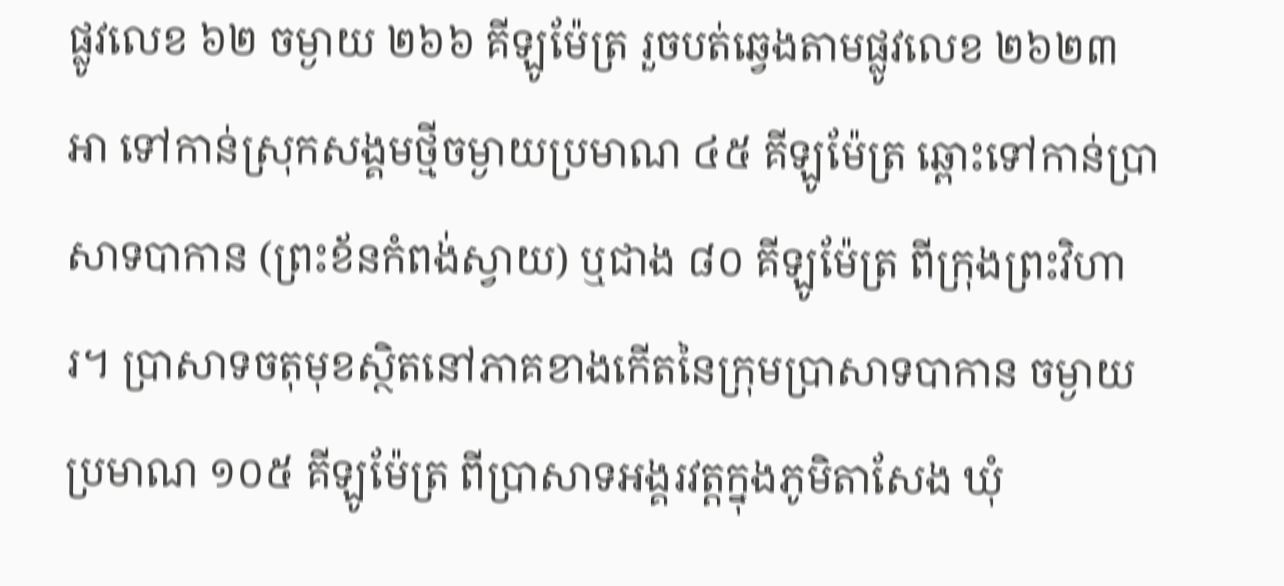ផ្លូវលេខ ៦២ ចម្ងាយ ២៦៦ គីឡូម៉ែត្រ រួចបត់ឆ្វេងតាមផ្លូវលេខ ២៦២៣ អា ទៅកាន់ស្រុកសង្គមថ្មីចម្ងាយប្រមាណ ៤៥ គីឡូម៉ែត្រ ឆ្ពោះទៅកាន់ប្រាសាទបាកាន (ព្រះខ័នកំពង់ស្វាយ) ឬជាង ៨០ គីឡូម៉ែត្រ ពីក្រុងព្រះវិហារ។ ប្រាសាទចតុមុខស្ថិតនៅភាគខាងកើតនៃក្រុមប្រាសាទបាកាន ចម្ងាយប្រមាណ ១០៥ គីឡូម៉ែត្រ ពីប្រាសាទអង្គរវត្ដក្នុងភូមិតាសែង ឃុំ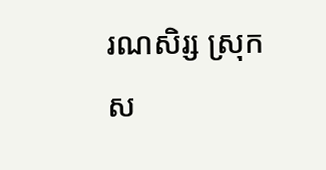រណសិរ្ស ស្រុកស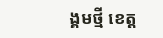ង្គមថ្មី ខេត្ត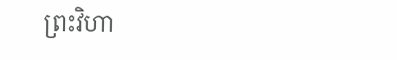ព្រះវិហា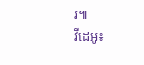រ៕
វីដេអូ៖